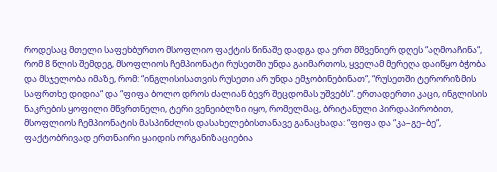როდესაც მთელი საფეხბურთო მსოფლიო ფაქტის წინაშე დადგა და ერთ მშვენიერ დღეს “აღმოაჩინა“, რომ 8 წლის შემდეგ, მსოფლიოს ჩემპიონატი რუსეთში უნდა გაიმართოს, ყველამ მერეღა დაიწყო ბჭობა და მსჯელობა იმაზე, რომ: “ინგლისისათვის რუსეთი არ უნდა ემჯობინებინათ“, “რუსეთში ტერორიზმის საფრთხე დიდია“ და “ფიფა ბოლო დროს ძალიან ბევრ შეცდომას უშვებს“. ერთადერთი კაცი, ინგლისის ნაკრების ყოფილი მწვრთნელი, ტერი ვენეიბლზი იყო, რომელმაც, ბრიტანული პირდაპირობით, მსოფლიოს ჩემპიონატის მასპინძლის დასახელებისთანავე განაცხადა: “ფიფა და “კა–გე–ბე“, ფაქტობრივად ერთნაირი ყაიდის ორგანიზაციებია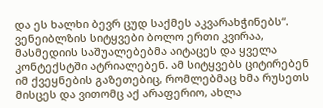და ეს ხალხი ბევრ ცუდ საქმეს აკვარახჭინებს“.
ვენეიბლზის სიტყვები ბოლო ერთი კვირაა, მასმედიის საშუალებებმა აიტაცეს და ყველა კონტექსტში ატრიალებენ. ამ სიტყვებს ციტირებენ იმ ქვეყნების გაზეთებიც, რომლებმაც ხმა რუსეთს მისცეს და ვითომც აქ არაფერიო, ახლა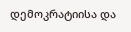დემოკრატიისა და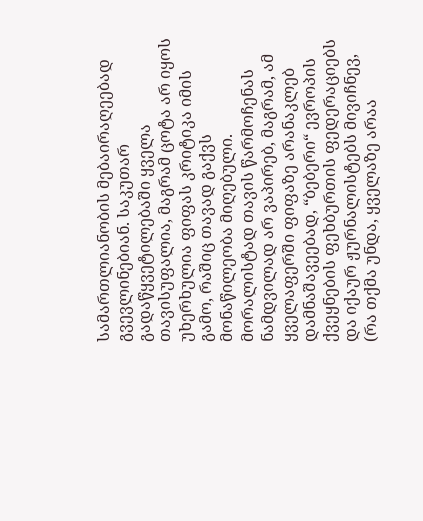სამართლიანობის მებაირაღეებად გვევლინებიან. საკუთარ გადაწყვეტილებაში ყველა თავისუფალია, მაგრამ ცოტა არ იყოს უხერხულია ფიფას კრიტიკა იმის გამო, რაშიც თავად გაქვს მონაწილეობა მიღებული. მორალისტად თავის წარმოჩენას ნამდვილად არ ვაპირებ, მაგრამ, ამ ყველაფერში ფიფაზე არანაკლებ დამნაშავეებად, “ბებერი“ ევროპის ქვეყნების ფეხბურთის ფედერაციებს და იქაურ ჟურნალისტებს მივიჩნევ, (რა თქმა უნდა, ყველაზე არაა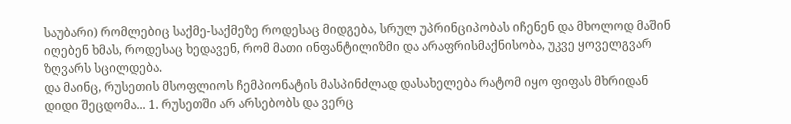საუბარი) რომლებიც საქმე-საქმეზე როდესაც მიდგება, სრულ უპრინციპობას იჩენენ და მხოლოდ მაშინ იღებენ ხმას, როდესაც ხედავენ, რომ მათი ინფანტილიზმი და არაფრისმაქნისობა, უკვე ყოველგვარ ზღვარს სცილდება.
და მაინც, რუსეთის მსოფლიოს ჩემპიონატის მასპინძლად დასახელება რატომ იყო ფიფას მხრიდან დიდი შეცდომა... 1. რუსეთში არ არსებობს და ვერც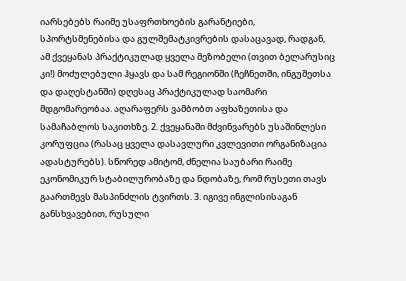იარსებებს რაიმე უსაფრთხოების გარანტიები, სპორტსმენებისა და გულშემატკივრების დასაცავად, რადგან, ამ ქვეყანას პრაქტიკულად ყველა მეზობელი (თვით ბელარუსიც კი!) მოძულებული ჰყავს და სამ რეგიონში (ჩეჩნეთში, ინგუშეთსა და დაღესტანში) დღესაც პრაქტიკულად საომარი მდგომარეობაა. აღარაფერს ვამბობთ აფხაზეთისა და სამაჩაბლოს საკითხზე. 2. ქვეყანაში მძვინვარებს უსაშინლესი კორუფცია (რასაც ყველა დასავლური კვლევითი ორგანიზაცია ადასტურებს). სწორედ ამიტომ, ძნელია საუბარი რაიმე ეკონომიკურ სტაბილურობაზე და ნდობაზე, რომ რუსეთი თავს გაართმევს მასპინძლის ტვირთს. 3. იგივე ინგლისისაგან განსხვავებით, რუსული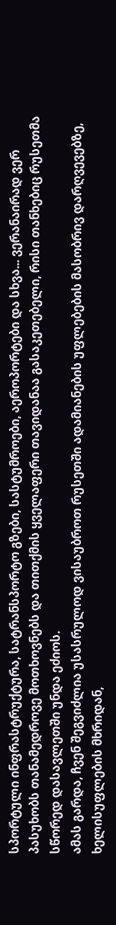სპორტული ინფრასტრუქტურა, სატრანსპორტო გზები, სასტუმროები, აეროპორტები და სხვა... ვერანაირად ვერ პასუხობს თანამედროვე მოთხოვნებს და თითქმის ყველაფერი თავიდანაა გასაკეთებელი, რისი თანხებიც რუსეთმა სწორედ დასავლეთში უნდა ეძიოს.
ამას გარდა, ჩვენ შეგვიძლია უსასრულოდ ვისაუბროთ რუსეთში ადამიანების უფლებების მასობრივ დარღვევებზე, ხელისუფლების მხრიდან,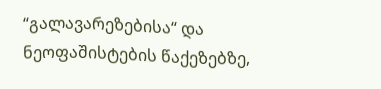“გალავარეზებისა“ და ნეოფაშისტების წაქეზებზე,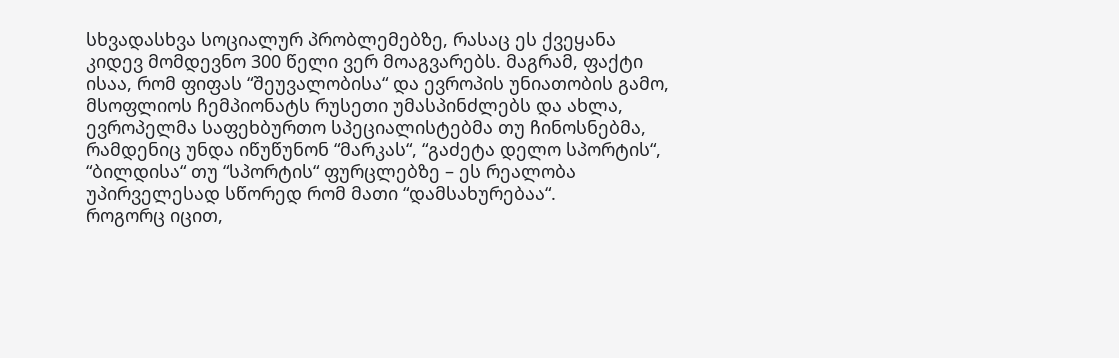სხვადასხვა სოციალურ პრობლემებზე, რასაც ეს ქვეყანა კიდევ მომდევნო 300 წელი ვერ მოაგვარებს. მაგრამ, ფაქტი ისაა, რომ ფიფას “შეუვალობისა“ და ევროპის უნიათობის გამო, მსოფლიოს ჩემპიონატს რუსეთი უმასპინძლებს და ახლა, ევროპელმა საფეხბურთო სპეციალისტებმა თუ ჩინოსნებმა, რამდენიც უნდა იწუწუნონ “მარკას“, “გაძეტა დელო სპორტის“, “ბილდისა“ თუ “სპორტის“ ფურცლებზე – ეს რეალობა უპირველესად სწორედ რომ მათი “დამსახურებაა“.
როგორც იცით,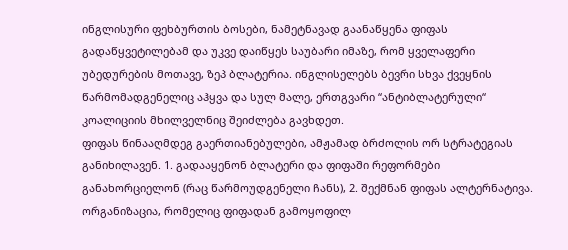ინგლისური ფეხბურთის ბოსები, ნამეტნავად გაანაწყენა ფიფას გადაწყვეტილებამ და უკვე დაიწყეს საუბარი იმაზე, რომ ყველაფერი უბედურების მოთავე, ზეპ ბლატერია. ინგლისელებს ბევრი სხვა ქვეყნის წარმომადგენელიც აჰყვა და სულ მალე, ერთგვარი “ანტიბლატერული“ კოალიციის მხილველნიც შეიძლება გავხდეთ.
ფიფას წინააღმდეგ გაერთიანებულები, ამჟამად ბრძოლის ორ სტრატეგიას განიხილავენ. 1. გადააყენონ ბლატერი და ფიფაში რეფორმები განახორციელონ (რაც წარმოუდგენელი ჩანს), 2. შექმნან ფიფას ალტერნატივა. ორგანიზაცია, რომელიც ფიფადან გამოყოფილ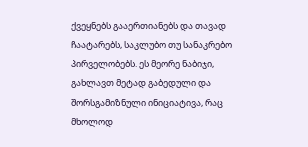ქვეყნებს გააერთიანებს და თავად ჩაატარებს, საკლუბო თუ სანაკრებო პირველობებს. ეს მეორე ნაბიჯი, გახლავთ მეტად გაბედული და შორსგამიზნული ინიციატივა, რაც მხოლოდ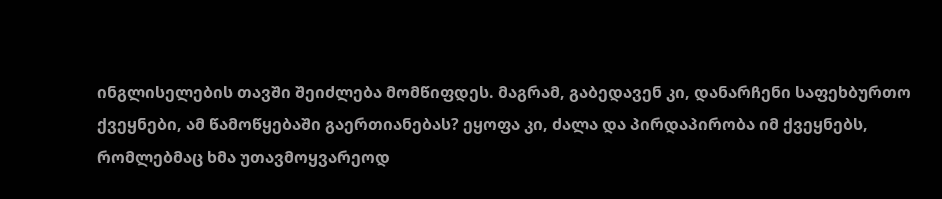ინგლისელების თავში შეიძლება მომწიფდეს. მაგრამ, გაბედავენ კი, დანარჩენი საფეხბურთო ქვეყნები, ამ წამოწყებაში გაერთიანებას? ეყოფა კი, ძალა და პირდაპირობა იმ ქვეყნებს, რომლებმაც ხმა უთავმოყვარეოდ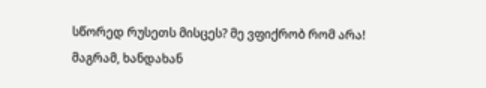სწორედ რუსეთს მისცეს? მე ვფიქრობ რომ არა! მაგრამ, ხანდახან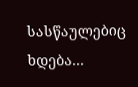სასწაულებიც ხდება...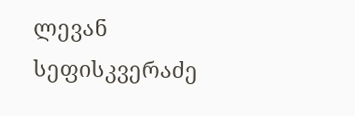ლევან სეფისკვერაძე